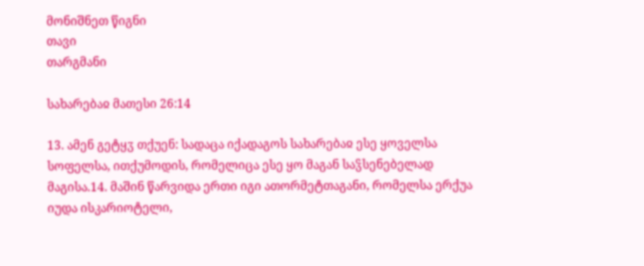მონიშნეთ წიგნი
თავი
თარგმანი

სახარებაჲ მათესი 26:14

13. ამენ გეტყჳ თქუენ: სადაცა იქადაგოს სახარებაჲ ესე ყოველსა სოფელსა, ითქუმოდის, რომელიცა ესე ყო მაგან საჴსენებელად მაგისა.14. მაშინ წარვიდა ერთი იგი ათორმეტთაგანი, რომელსა ერქუა იუდა ისკარიოტელი,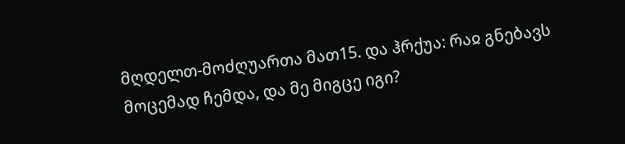მღდელთ-მოძღუართა მათ15. და ჰრქუა: რაჲ გნებავს მოცემად ჩემდა, და მე მიგცე იგი?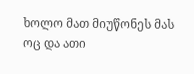ხოლო მათ მიუწონეს მას ოც და ათი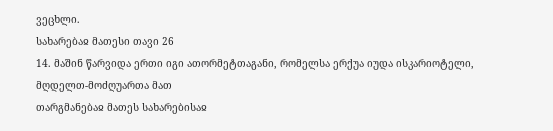ვეცხლი.
სახარებაჲ მათესი თავი 26
14. მაშინ წარვიდა ერთი იგი ათორმეტთაგანი, რომელსა ერქუა იუდა ისკარიოტელი, მღდელთ-მოძღუართა მათ
თარგმანებაჲ მათეს სახარებისაჲ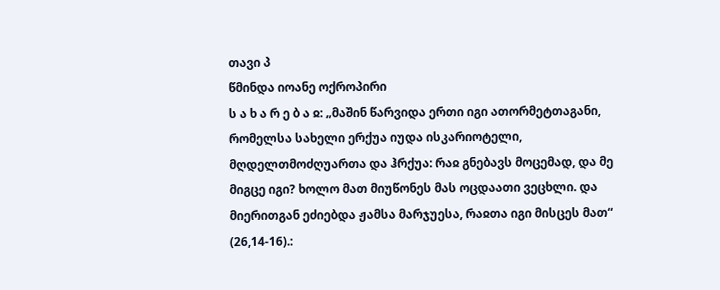თავი პ
წმინდა იოანე ოქროპირი
ს ა ხ ა რ ე ბ ა ჲ: „მაშინ წარვიდა ერთი იგი ათორმეტთაგანი, რომელსა სახელი ერქუა იუდა ისკარიოტელი, მღდელთმოძღუართა და ჰრქუა: რაჲ გნებავს მოცემად, და მე მიგცე იგი? ხოლო მათ მიუწონეს მას ოცდაათი ვეცხლი. და მიერითგან ეძიებდა ჟამსა მარჯუესა, რაჲთა იგი მისცეს მათ“ (26,14-16).: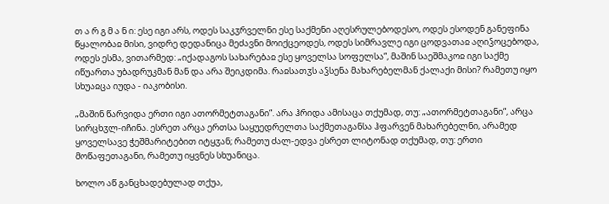თ ა რ გ მ ა ნ ი: ესე იგი არს, ოდეს საკჳრველნი ესე საქმენი აღესრულებოდესო, ოდეს ესოდენ განეფინა წყალობაჲ მისი, ვიდრე დედანიცა მეძავნი მოიქცეოდეს, ოდეს სიმრავლე იგი ცოდვათაჲ აღიჴოცებოდა, ოდეს ესმა, ვითარმედ: „იქადაგოს სახარებაჲ ესე ყოველსა სოფელსა“, მაშინ საეშმაკოჲ იგი საქმე იწუართა უბადრუკმან მან და არა შეიკდიმა. რაჲსათჳს აჴსენა მახარებელმან ქალაქი მისი? რამეთუ იყო სხუაჲცა იუდა - იაკობისი.

„მაშინ წარვიდა ერთი იგი ათორმეტთაგანი“. არა ჰრიდა ამისაცა თქუმად, თუ: „ათორმეტთაგანი“, არცა სირცხჳლ-იჩინა. ესრეთ არცა ერთსა საყუედრელთა საქმეთაგანსა ჰფარვენ მახარებელნი, არამედ ყოველსავე ჭეშმარიტებით იტყჳან; რამეთუ ძალ-ედვა ესრეთ ლიტონად თქუმად, თუ: ერთი მოწაფეთაგანი, რამეთუ იყვნეს სხუანიცა.

ხოლო აწ განცხადებულად თქუა,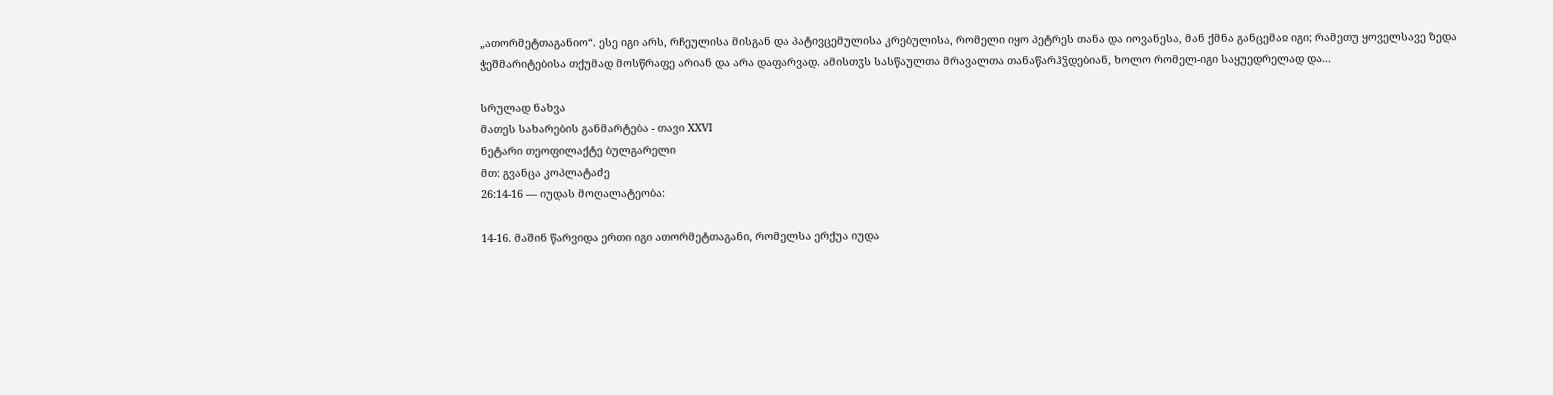„ათორმეტთაგანიო“. ესე იგი არს, რჩეულისა მისგან და პატივცემულისა კრებულისა, რომელი იყო პეტრეს თანა და იოვანესა, მან ქმნა განცემაჲ იგი; რამეთუ ყოველსავე ზედა ჭეშმარიტებისა თქუმად მოსწრაფე არიან და არა დაფარვად. ამისთჳს სასწაულთა მრავალთა თანაწარჰჴდებიან, ხოლო რომელ-იგი საყუედრელად და...

სრულად ნახვა
მათეს სახარების განმარტება - თავი XXVI
ნეტარი თეოფილაქტე ბულგარელი
მთ: გვანცა კოპლატაძე
26:14-16 — იუდას მოღალატეობა:

14-16. მაშინ წარვიდა ერთი იგი ათორმეტთაგანი, რომელსა ერქუა იუდა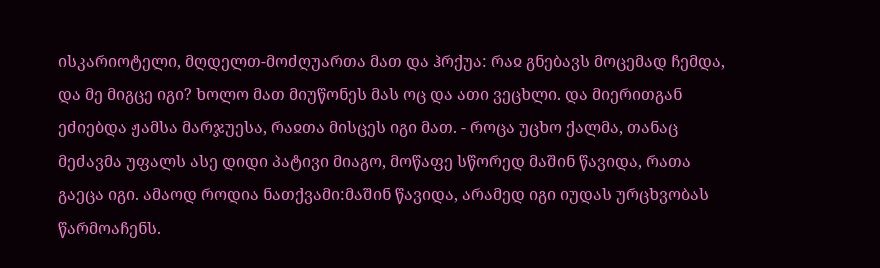ისკარიოტელი, მღდელთ-მოძღუართა მათ და ჰრქუა: რაჲ გნებავს მოცემად ჩემდა, და მე მიგცე იგი? ხოლო მათ მიუწონეს მას ოც და ათი ვეცხლი. და მიერითგან ეძიებდა ჟამსა მარჯუესა, რაჲთა მისცეს იგი მათ. - როცა უცხო ქალმა, თანაც მეძავმა უფალს ასე დიდი პატივი მიაგო, მოწაფე სწორედ მაშინ წავიდა, რათა გაეცა იგი. ამაოდ როდია ნათქვამი:მაშინ წავიდა, არამედ იგი იუდას ურცხვობას წარმოაჩენს.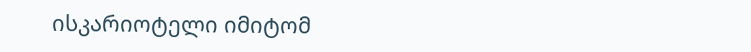ისკარიოტელი იმიტომ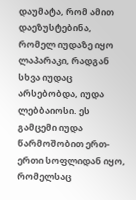დაუმატა, რომ ამით დაეზუსტებინა, რომელ იუდაზე იყო ლაპარაკი, რადგან სხვა იუდაც არსებობდა, იუდა ლებბაიოსი. ეს გამცემი იუდა წარმოშობით ერთ-ერთი სოფლიდან იყო, რომელსაც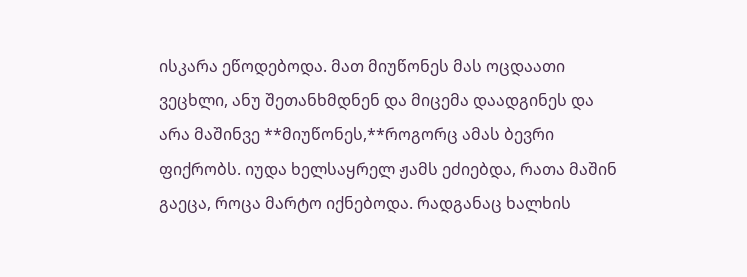ისკარა ეწოდებოდა. მათ მიუწონეს მას ოცდაათი ვეცხლი, ანუ შეთანხმდნენ და მიცემა დაადგინეს და არა მაშინვე **მიუწონეს,**როგორც ამას ბევრი ფიქრობს. იუდა ხელსაყრელ ჟამს ეძიებდა, რათა მაშინ გაეცა, როცა მარტო იქნებოდა. რადგანაც ხალხის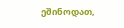ეშინოდათ,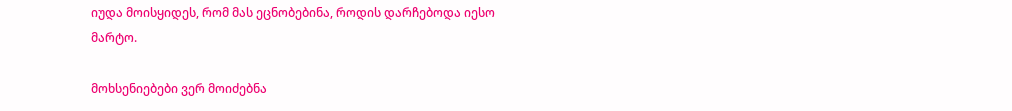იუდა მოისყიდეს, რომ მას ეცნობებინა, როდის დარჩებოდა იესო მარტო.

მოხსენიებები ვერ მოიძებნა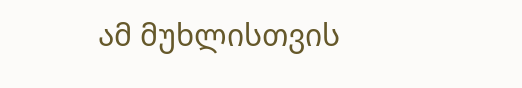ამ მუხლისთვის